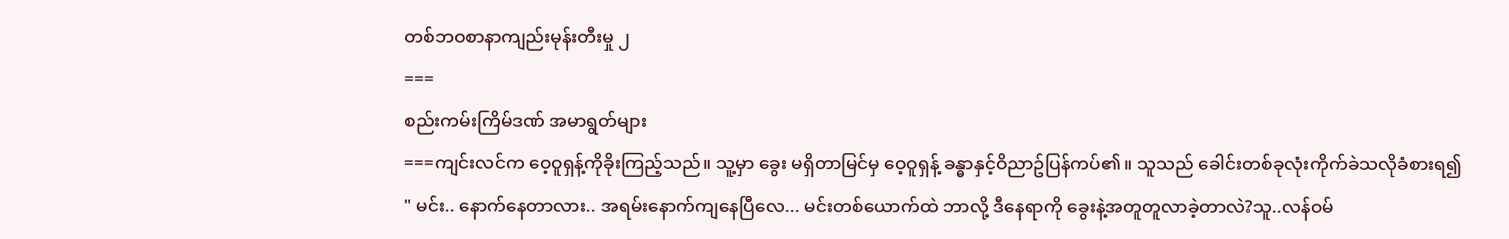တစ်ဘဝစာနာကျည်းမုန်းတီးမှု ၂
===
စည်းကမ်းကြိမ်ဒဏ် အမာရွတ်များ
===ကျင်းလင်က ဝေ့ဝူရှန့်ကိုခိုးကြည့်သည်။ သူ့မှာ ခွေး မရှိတာမြင်မှ ဝေ့ဝူရှန့် ခန္ဓာနှင့်ဝိညာဥ်ပြန်ကပ်၏။ သူသည် ခေါင်းတစ်ခုလုံးကိုက်ခဲသလိုခံစားရ၍
" မင်း.. နောက်နေတာလား.. အရမ်းနောက်ကျနေပြီလေ... မင်းတစ်ယောက်ထဲ ဘာလို့ ဒီနေရာကို ခွေးနဲ့အတူတူလာခဲ့တာလဲ?သူ..လန်ဝမ်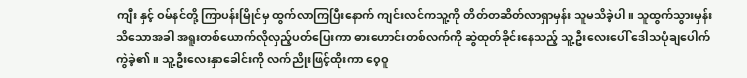ကျီး နှင့် ဝမ်နင်တို့ ကြာပန်းမြိုင်မှ ထွက်လာကြပြီးနောက် ကျင်းလင်ကသူ့ကို တိတ်တဆိတ်လာရှာမှန်း သူမသိခဲ့ပါ။ သူထွက်သွားမှန်းသိသောအခါ အရူးတစ်ယောက်လိုလှည့်ပတ်ပြေးကာ ဓားဟောင်းတစ်လက်ကို ဆွဲထုတ်ခိုင်းနေသည့် သူ့ဦးလေးပေါ် ဒေါသပုံချပေါက်ကွဲခဲ့၏။ သူ့ဦးလေးနှာခေါင်းကို လက်ညိုးဖြင့်ထိုးကာ ဝေ့ဝူ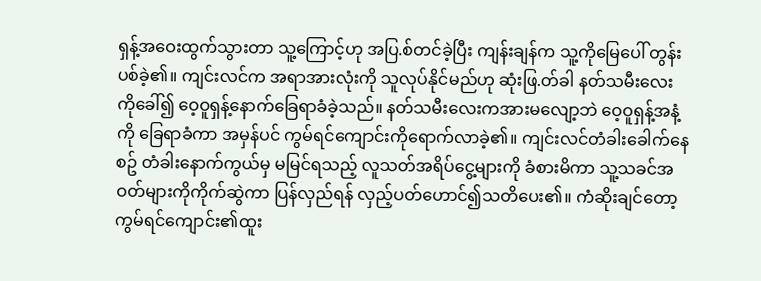ရှန့်အဝေးထွက်သွားတာ သူ့ကြောင့်ဟု အပြ.စ်တင်ခဲ့ပြီး ကျန်းချန်က သူ့ကိုမြေပေါ် တွန်းပစ်ခဲ့၏။ ကျင်းလင်က အရာအားလုံးကို သူလုပ်နိုင်မည်ဟု ဆုံးဖြ.တ်ခါ နတ်သမီးလေးကိုခေါ်၍ ဝေ့ဝူရှန့်နောက်ခြေရာခံခဲ့သည်။ နတ်သမီးလေးကအားမလျော့ဘဲ ဝေ့ဝူရှန့်အနံ့ကို ခြေရာခံကာ အမှန်ပင် ကွမ်ရင်ကျောင်းကိုရောက်လာခဲ့၏။ ကျင်းလင်တံခါးခေါက်နေစဥ် တံခါးနောက်ကွယ်မှ မမြင်ရသည့် လူသတ်အရိပ်ငွေ့များကို ခံစားမိကာ သူ့သခင်အဝတ်များကိုကိုက်ဆွဲကာ ပြန်လှည်ရန် လှည့်ပတ်ဟောင်၍သတိပေး၏။ ကံဆိုးချင်တော့ ကွမ်ရင်ကျောင်း၏ထူး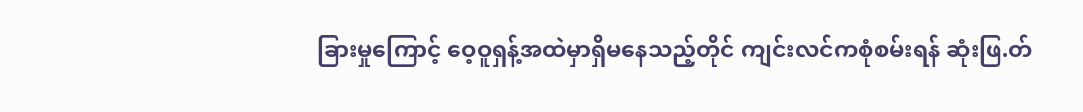ခြားမှုကြောင့် ဝေ့ဝူရှန့်အထဲမှာရှိမနေသည့်တိုင် ကျင်းလင်ကစုံစမ်းရန် ဆုံးဖြ.တ်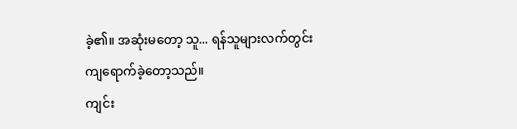ခဲ့၏။ အဆုံးမတော့ သူ... ရန်သူများလက်တွင်းကျရောက်ခဲ့တော့သည်။
ကျင်း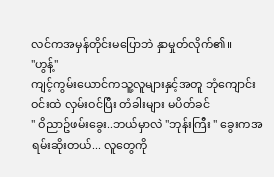လင်ကအမှန်တိုင်းမပြောဘဲ နှာမှုတ်လိုက်၏။
"ဟွန့်"
ကျင့်ကွမ်းယောင်ကသူ့လူများနှင့်အတူ ဘုံကျောင်းဝင်းထဲ လှမ်းဝင်ပြီး တံခါးများ မပိတ်ခင်
" ဝိညာဥ်ဖမ်းခွေး..ဘယ်မှာလဲ "ဘုန်းကြီး " ခွေးကအရမ်းဆိုးတယ်... လူတွေကို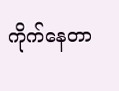ကိုက်နေတာ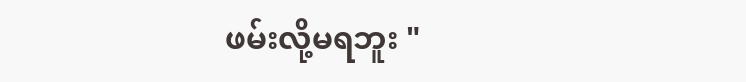ဖမ်းလို့မရဘူး "